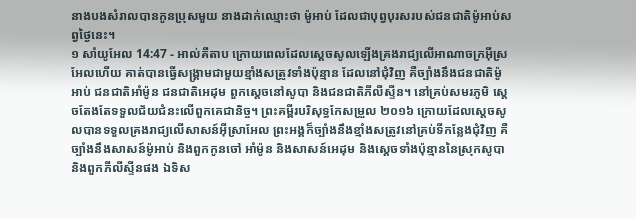នាងបងសំរាលបានកូនប្រុសមួយ នាងដាក់ឈ្មោះថា ម៉ូអាប់ ដែលជាបុព្វបុរសរបស់ជនជាតិម៉ូអាប់សព្វថ្ងៃនេះ។
១ សាំយូអែល 14:47 - អាល់គីតាប ក្រោយពេលដែលស្តេចសូលឡើងគ្រងរាជ្យលើអាណាចក្រអ៊ីស្រអែលហើយ គាត់បានធ្វើសង្គ្រាមជាមួយខ្មាំងសត្រូវទាំងប៉ុន្មាន ដែលនៅជុំវិញ គឺច្បាំងនឹងជនជាតិម៉ូអាប់ ជនជាតិអាំម៉ូន ជនជាតិអេដុម ពួកស្តេចនៅសូបា និងជនជាតិភីលីស្ទីន។ នៅគ្រប់សមរភូមិ ស្តេចតែងតែទទួលជ័យជំនះលើពួកគេជានិច្ច។ ព្រះគម្ពីរបរិសុទ្ធកែសម្រួល ២០១៦ ក្រោយដែលស្ដេចសូលបានទទួលគ្រងរាជ្យលើសាសន៍អ៊ីស្រាអែល ព្រះអង្គក៏ច្បាំងនឹងខ្មាំងសត្រូវនៅគ្រប់ទីកន្លែងជុំវិញ គឺច្បាំងនឹងសាសន៍ម៉ូអាប់ និងពួកកូនចៅ អាំម៉ូន និងសាសន៍អេដុម និងស្តេចទាំងប៉ុន្មាននៃស្រុកសូបា និងពួកភីលីស្ទីនផង ឯទិស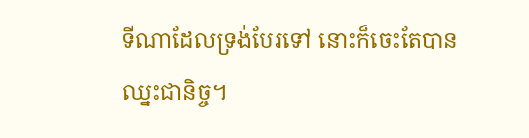ទីណាដែលទ្រង់បែរទៅ នោះក៏ចេះតែបានឈ្នះជានិច្ច។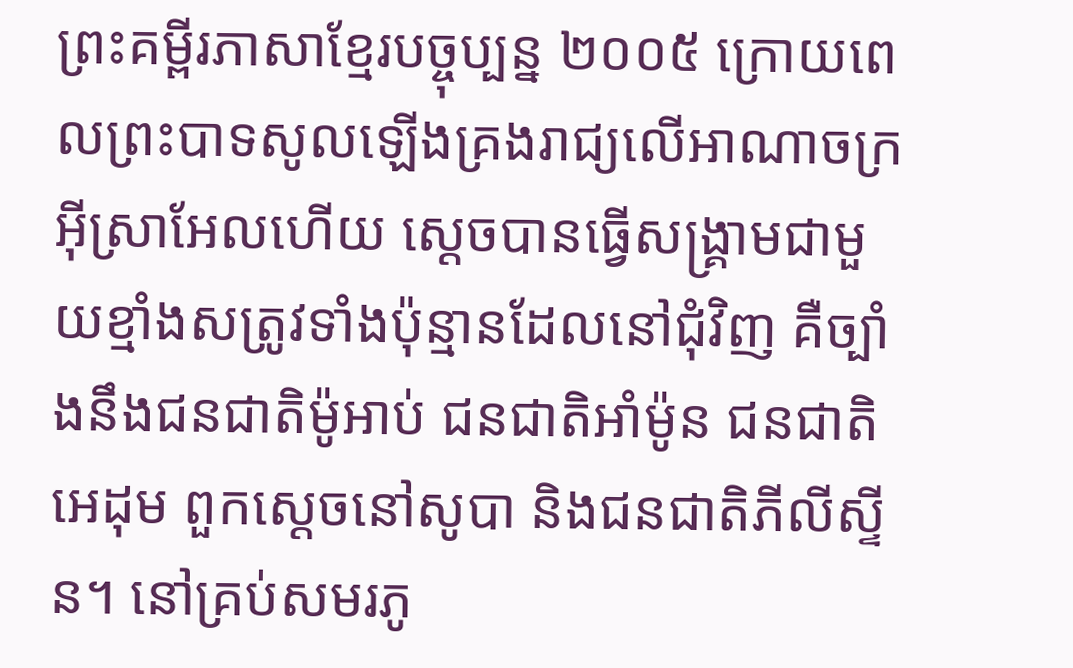ព្រះគម្ពីរភាសាខ្មែរបច្ចុប្បន្ន ២០០៥ ក្រោយពេលព្រះបាទសូលឡើងគ្រងរាជ្យលើអាណាចក្រអ៊ីស្រាអែលហើយ ស្ដេចបានធ្វើសង្គ្រាមជាមួយខ្មាំងសត្រូវទាំងប៉ុន្មានដែលនៅជុំវិញ គឺច្បាំងនឹងជនជាតិម៉ូអាប់ ជនជាតិអាំម៉ូន ជនជាតិអេដុម ពួកស្ដេចនៅសូបា និងជនជាតិភីលីស្ទីន។ នៅគ្រប់សមរភូ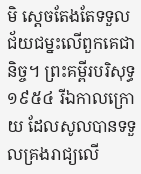មិ ស្ដេចតែងតែទទួលជ័យជម្នះលើពួកគេជានិច្ច។ ព្រះគម្ពីរបរិសុទ្ធ ១៩៥៤ រីឯកាលក្រោយ ដែលសូលបានទទួលគ្រងរាជ្យលើ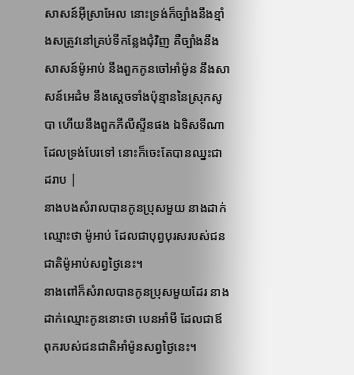សាសន៍អ៊ីស្រាអែល នោះទ្រង់ក៏ច្បាំងនឹងខ្មាំងសត្រូវនៅគ្រប់ទីកន្លែងជុំវិញ គឺច្បាំងនឹងសាសន៍ម៉ូអាប់ នឹងពួកកូនចៅអាំម៉ូន នឹងសាសន៍អេដំម នឹងស្តេចទាំងប៉ុន្មាននៃស្រុកសូបា ហើយនឹងពួកភីលីស្ទីនផង ឯទិសទីណាដែលទ្រង់បែរទៅ នោះក៏ចេះតែបានឈ្នះជាដរាប |
នាងបងសំរាលបានកូនប្រុសមួយ នាងដាក់ឈ្មោះថា ម៉ូអាប់ ដែលជាបុព្វបុរសរបស់ជនជាតិម៉ូអាប់សព្វថ្ងៃនេះ។
នាងពៅក៏សំរាលបានកូនប្រុសមួយដែរ នាងដាក់ឈ្មោះកូននោះថា បេនអាំមី ដែលជាឪពុករបស់ជនជាតិអាំម៉ូនសព្វថ្ងៃនេះ។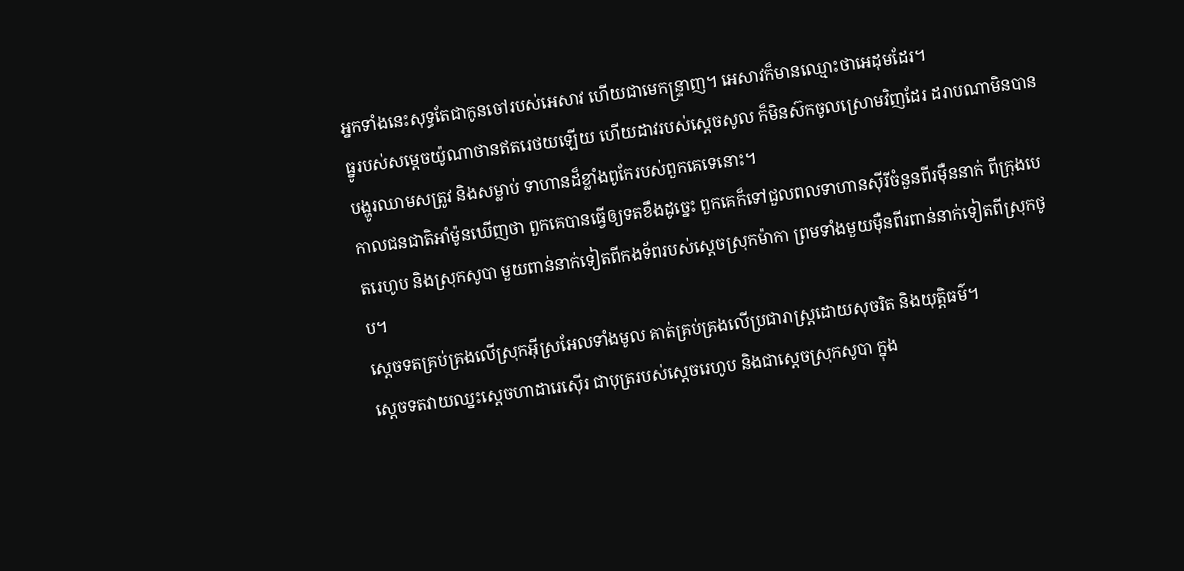អ្នកទាំងនេះសុទ្ធតែជាកូនចៅរបស់អេសាវ ហើយជាមេកន្ទ្រាញ។ អេសាវក៏មានឈ្មោះថាអេដុមដែរ។
ធ្នូរបស់សម្តេចយ៉ូណាថានឥតរេថយឡើយ ហើយដាវរបស់ស្តេចសូល ក៏មិនស៊កចូលស្រោមវិញដែរ ដរាបណាមិនបានបង្ហូរឈាមសត្រូវ និងសម្លាប់ ទាហានដ៏ខ្លាំងពូកែរបស់ពួកគេទេនោះ។
កាលជនជាតិអាំម៉ូនឃើញថា ពួកគេបានធ្វើឲ្យទតខឹងដូច្នេះ ពួកគេក៏ទៅជួលពលទាហានស៊ីរីចំនួនពីរម៉ឺននាក់ ពីក្រុងបេតរេហូប និងស្រុកសូបា មួយពាន់នាក់ទៀតពីកងទ័ពរបស់ស្តេចស្រុកម៉ាកា ព្រមទាំងមួយម៉ឺនពីរពាន់នាក់ទៀតពីស្រុកថូប។
ស្តេចទតគ្រប់គ្រងលើស្រុកអ៊ីស្រអែលទាំងមូល គាត់គ្រប់គ្រងលើប្រជារាស្ត្រដោយសុចរិត និងយុត្តិធម៌។
ស្តេចទតវាយឈ្នះស្តេចហាដារេស៊ើរ ជាបុត្ររបស់ស្តេចរេហូប និងជាស្តេចស្រុកសូបា ក្នុង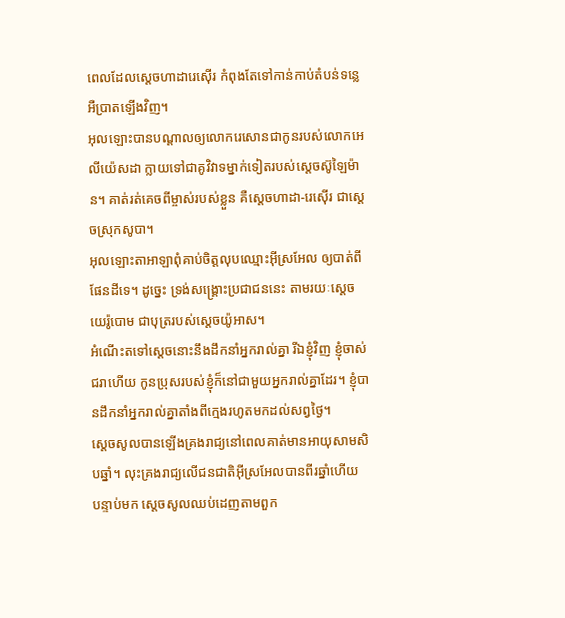ពេលដែលស្តេចហាដារេស៊ើរ កំពុងតែទៅកាន់កាប់តំបន់ទន្លេអឺប្រាតឡើងវិញ។
អុលឡោះបានបណ្តាលឲ្យលោករេសោនជាកូនរបស់លោកអេលីយ៉េសដា ក្លាយទៅជាគូវិវាទម្នាក់ទៀតរបស់ស្តេចស៊ូឡៃម៉ាន។ គាត់រត់គេចពីម្ចាស់របស់ខ្លួន គឺស្តេចហាដា-រេស៊ើរ ជាស្តេចស្រុកសូបា។
អុលឡោះតាអាឡាពុំគាប់ចិត្តលុបឈ្មោះអ៊ីស្រអែល ឲ្យបាត់ពីផែនដីទេ។ ដូច្នេះ ទ្រង់សង្គ្រោះប្រជាជននេះ តាមរយៈស្តេចយេរ៉ូបោម ជាបុត្ររបស់ស្តេចយ៉ូអាស។
អំណើះតទៅស្តេចនោះនឹងដឹកនាំអ្នករាល់គ្នា រីឯខ្ញុំវិញ ខ្ញុំចាស់ជរាហើយ កូនប្រុសរបស់ខ្ញុំក៏នៅជាមួយអ្នករាល់គ្នាដែរ។ ខ្ញុំបានដឹកនាំអ្នករាល់គ្នាតាំងពីក្មេងរហូតមកដល់សព្វថ្ងៃ។
ស្តេចសូលបានឡើងគ្រងរាជ្យនៅពេលគាត់មានអាយុសាមសិបឆ្នាំ។ លុះគ្រងរាជ្យលើជនជាតិអ៊ីស្រអែលបានពីរឆ្នាំហើយ
បន្ទាប់មក ស្តេចសូលឈប់ដេញតាមពួក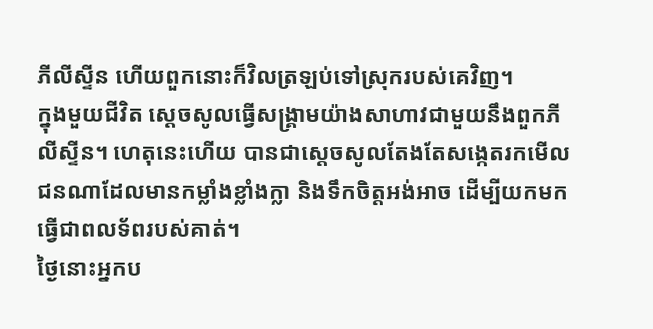ភីលីស្ទីន ហើយពួកនោះក៏វិលត្រឡប់ទៅស្រុករបស់គេវិញ។
ក្នុងមួយជីវិត ស្តេចសូលធ្វើសង្គ្រាមយ៉ាងសាហាវជាមួយនឹងពួកភីលីស្ទីន។ ហេតុនេះហើយ បានជាស្តេចសូលតែងតែសង្កេតរកមើលជនណាដែលមានកម្លាំងខ្លាំងក្លា និងទឹកចិត្តអង់អាច ដើម្បីយកមកធ្វើជាពលទ័ពរបស់គាត់។
ថ្ងៃនោះអ្នកប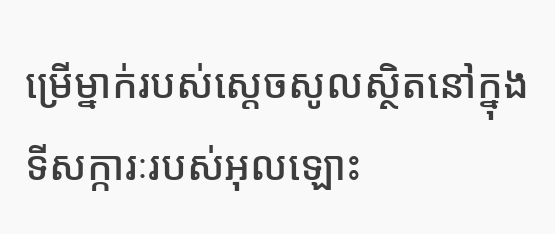ម្រើម្នាក់របស់ស្តេចសូលស្ថិតនៅក្នុងទីសក្ការៈរបស់អុលឡោះ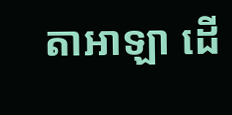តាអាឡា ដើ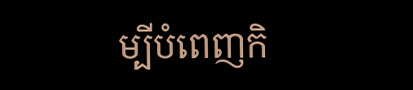ម្បីបំពេញកិ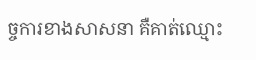ច្ចការខាងសាសនា គឺគាត់ឈ្មោះ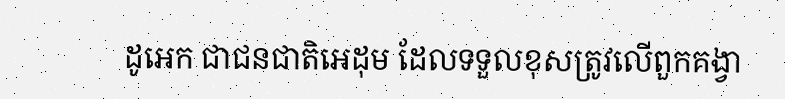ដូអេក ជាជនជាតិអេដុម ដែលទទួលខុសត្រូវលើពួកគង្វា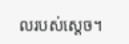លរបស់ស្តេច។